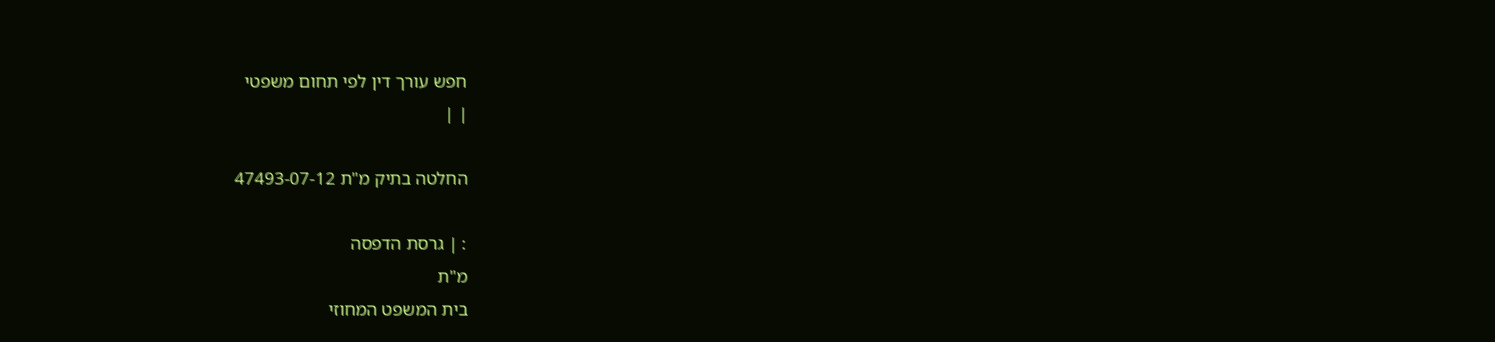חפש עורך דין לפי תחום משפטי
| |

החלטה בתיק מ"ת 47493-07-12

: | גרסת הדפסה
מ"ת
בית המשפט המחוזי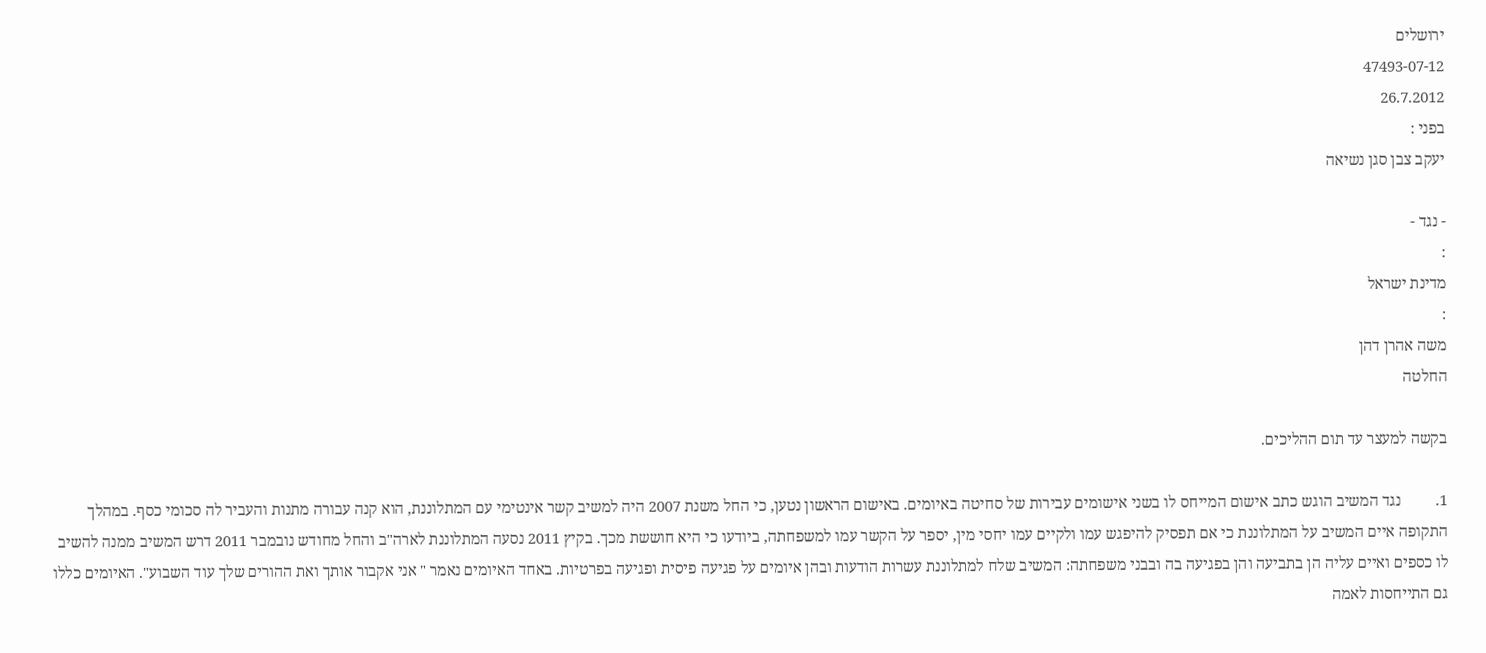ירושלים
47493-07-12
26.7.2012
בפני :
יעקב צבן סגן נשיאה

- נגד -
:
מדינת ישראל
:
משה אהרן דהן
החלטה

בקשה למעצר עד תום ההליכים.

1.         נגד המשיב הוגש כתב אישום המייחס לו בשני אישומים עבירות של סחיטה באיומים. באישום הראשון נטען, כי החל משנת 2007 היה למשיב קשר אינטימי עם המתלוננת, הוא קנה עבורה מתנות והעביר לה סכומי כסף. במהלך התקופה איים המשיב על המתלוננת כי אם תפסיק להיפגש עמו ולקיים עמו יחסי מין, יספר על הקשר עמו למשפחתה, ביודעו כי היא חוששת מכך. בקיץ 2011 נסעה המתלוננת לארה"ב והחל מחודש נובמבר 2011 דרש המשיב ממנה להשיב לו כספים ואיים עליה הן בתביעה והן בפגיעה בה ובבני משפחתה: המשיב שלח למתלוננת עשרות הודעות ובהן איומים על פגיעה פיסית ופגיעה בפרטיות. באחד האיומים נאמר " אני אקבור אותך ואת ההורים שלך עוד השבוע". האיומים כללו גם התייחסות לאמה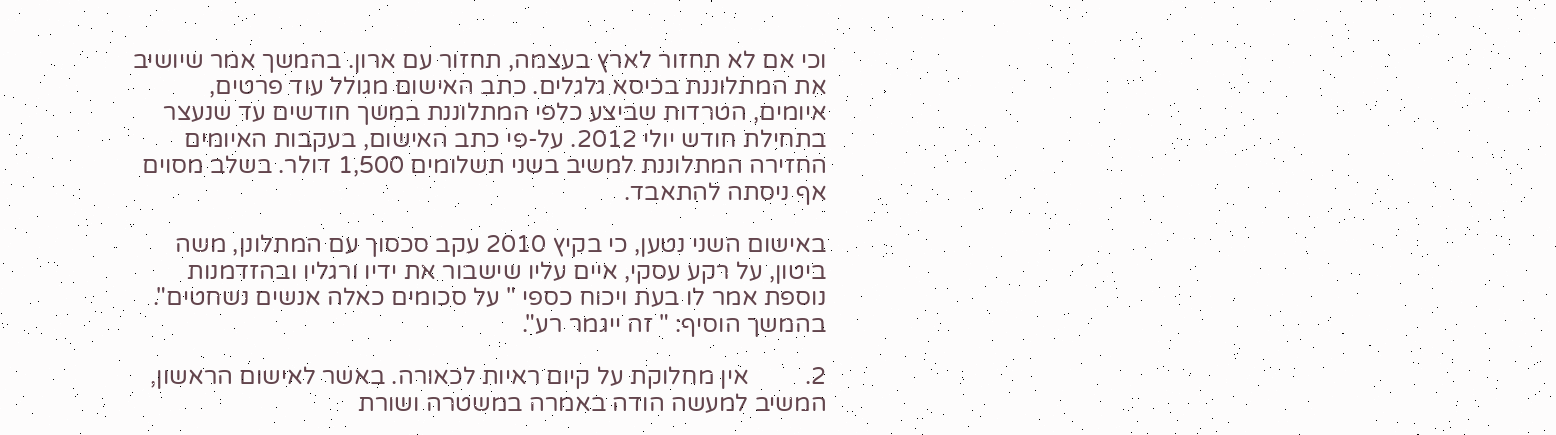וכי אם לא תחזור לארץ בעצמה, תחזור עם ארון. בהמשך אמר שיושיב את המתלוננת בכיסא גלגלים. כתב האישום מגולל עוד פרטים, איומים, הטרדות שביצע כלפי המתלוננת במשך חודשים עד שנעצר בתחילת חודש יולי 2012. על-פי כתב האישום, בעקבות האיומים החזירה המתלוננת למשיב בשני תשלומים 1,500 דולר. בשלב מסוים אף ניסתה להתאבד.

באישום השני נטען, כי בקיץ 2010 עקב סכסוך עם המתלונן, משה ביטון, על רקע עסקי, איים עליו שישבור את ידיו ורגליו ובהזדמנות נוספת אמר לו בעת ויכוח כספי " על סכומים כאלה אנשים נשחטים". בהמשך הוסיף: " זה ייגמר רע".

2.         אין מחלוקת על קיום ראיות לכאורה. באשר לאישום הראשון, המשיב למעשה הודה באמרה במשטרה ושורת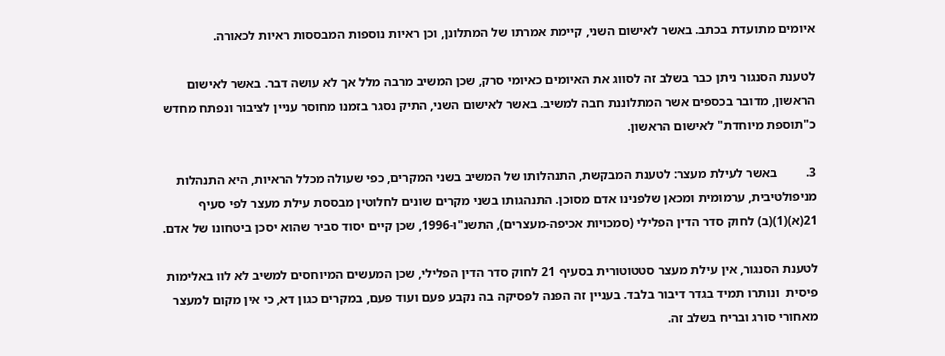איומים מתועדת בכתב. באשר לאישום השני, קיימת אמרתו של המתלונן, וכן ראיות נוספות המבססות ראיות לכאורה.

לטענת הסנגור ניתן כבר בשלב זה לסווג את האיומים כאיומי סרק, שכן המשיב מרבה מלל אך לא עושה דבר. באשר לאישום הראשון, מדובר בכספים אשר המתלוננת חבה למשיב. באשר לאישום השני, התיק נסגר בזמנו מחוסר עניין לציבור ונפתח מחדש כ"תוספת מיוחדת" לאישום הראשון.

3.         באשר לעילת מעצר: לטענת המבקשת, התנהלותו של המשיב בשני המקרים, כפי שעולה מכלל הראיות, היא התנהלות מניפולטיבית, ערמומית ומכאן שלפנינו אדם מסוכן. התנהגותו בשני מקרים שונים לחלוטין מבססת עילת מעצר לפי סעיף 21(א)(1)(ב) לחוק סדר הדין הפלילי (סמכויות אכיפה-מעצרים), התשנ"ו-1996, שכן קיים יסוד סביר שהוא יסכן ביטחונו של אדם.

לטענת הסנגור, אין עילת מעצר סטטוטורית בסעיף 21 לחוק סדר הדין הפלילי, שכן המעשים המיוחסים למשיב לא לוו באלימות פיסית  ונותרו תמיד בגדר דיבור בלבד. בעניין זה הפנה לפסיקה בה נקבע פעם ועוד פעם, במקרים כגון דא, כי אין מקום למעצר מאחורי סורג ובריח בשלב זה.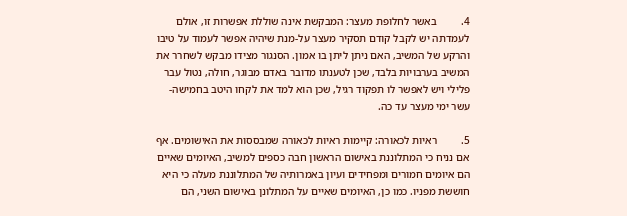4.         באשר לחלופת מעצר: המבקשת אינה שוללת אפשרות זו, אולם לעמדתה יש לקבל קודם תסקיר מעצר על-מנת שיהיה אפשר לעמוד על טיבו והרקע של המשיב, האם ניתן ליתן בו אמון. הסנגור מצידו מבקש לשחרר את המשיב בערבויות בלבד, שכן לטענתו מדובר באדם מבוגר, חולה, נטול עבר פלילי ויש לאפשר לו תפקוד רגיל, שכן הוא למד את לקחו היטב בחמישה-עשר ימי מעצר עד כה.

5.         ראיות לכאורה: קיימות ראיות לכאורה שמבססות את האישומים. אף אם נניח כי המתלוננת באישום הראשון חבה כספים למשיב, האיומים שאיים הם איומים חמורים ומפחידים ועיון באמרותיה של המתלוננת מעלה כי היא חוששת מפניו. כמו כן, האיומים שאיים על המתלונן באישום השני, הם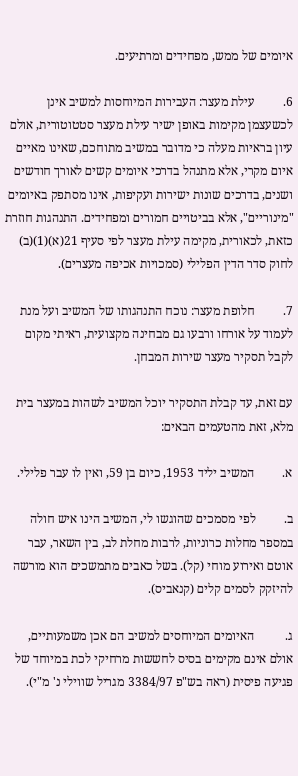איומים של ממש, מפחידים ומרתיעים.

6.         עילת מעצר: העבירות המיוחסות למשיב אינן לכשעצמן מקימות באופן ישיר עילת מעצר סטטוטורית, אולם עיון בראיות מעלה כי מדובר במשיב מתוחכם, שאינו מאיים איום מקרי, אלא מתנהל בדרכי איומים קשים לאורך חודשים ושנים, בדרכים שונות ישירות ועקיפות, אינו מסתפק באיומים "מינוריים", אלא בביטויים חמורים ומפחידים. התנהגות חוזרת כזאת, לכאורית, מקימה עילת מעצר לפי סעיף 21(א)(1)(ב) לחוק סדר הדין הפלילי (סמכויות אכיפה מעצרים).

7.         חלופת מעצר: נוכח התנהגותו של המשיב ועל מנת לעמוד על אורחו ורבעו גם מבחינה מקצועית, ראיתי מקום לקבל תסקיר מעצר שירות המבחן.

עם זאת, עד קבלת התסקיר יוכל המשיב לשהות במעצר בית מלא, זאת מהטעמים הבאים:

א.         המשיב יליד 1953, כיום בן 59, ואין לו עבר פלילי.

ב.         לפי מסמכים שהוגשו לי, המשיב הינו איש חולה במספר מחלות כרוניות, לרבות מחלת לב, בין השאר, עבר אוטם ואירוע מוחי (קל). בשל כאבים מתמשכים הוא מורשה להיזקק לסמים קלים (קנאביס).

ג.          האיומים המיוחסים למשיב הם אכן משמעותיים, אולם אינם מקימים בסיס לחששות מרחיקי לכת במיוחד של פגיעה פיסית (ראה בש"פ 3384/97 מגריל שווילי נ' מ"י).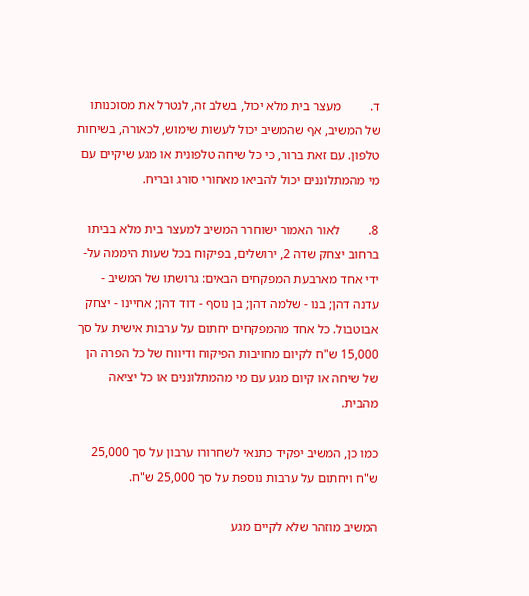ד.         מעצר בית מלא יכול, בשלב זה, לנטרל את מסוכנותו של המשיב, אף שהמשיב יכול לעשות שימוש, לכאורה, בשיחות טלפון. עם זאת ברור, כי כל שיחה טלפונית או מגע שיקיים עם מי מהמתלוננים יכול להביאו מאחורי סורג ובריח.

8.         לאור האמור ישוחרר המשיב למעצר בית מלא בביתו ברחוב יצחק שדה 2, ירושלים, בפיקוח בכל שעות היממה על-ידי אחד מארבעת המפקחים הבאים: גרושתו של המשיב - עדנה דהן; בנו - שלמה דהן; בן נוסף - דוד דהן; אחיינו - יצחק אבוטבול. כל אחד מהמפקחים יחתום על ערבות אישית על סך 15,000 ש"ח לקיום מחויבות הפיקוח ודיווח של כל הפרה הן של שיחה או קיום מגע עם מי מהמתלוננים או כל יציאה מהבית.

כמו כן, המשיב יפקיד כתנאי לשחרורו ערבון על סך 25,000 ש"ח ויחתום על ערבות נוספת על סך 25,000 ש"ח.

המשיב מוזהר שלא לקיים מגע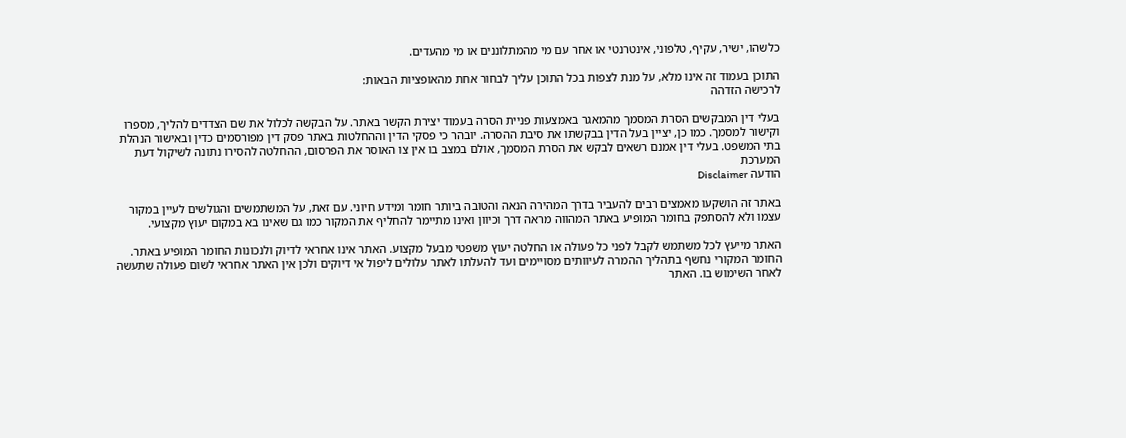כלשהו, ישיר, עקיף, טלפוני, אינטרנטי או אחר עם מי מהמתלוננים או מי מהעדים.

התוכן בעמוד זה אינו מלא, על מנת לצפות בכל התוכן עליך לבחור אחת מהאופציות הבאות:
לרכישה הזדהה

בעלי דין המבקשים הסרת המסמך מהמאגר באמצעות פניית הסרה בעמוד יצירת הקשר באתר. על הבקשה לכלול את שם הצדדים להליך, מספרו וקישור למסמך. כמו כן, יציין בעל הדין בבקשתו את סיבת ההסרה. יובהר כי פסקי הדין וההחלטות באתר פסק דין מפורסמים כדין ובאישור הנהלת בתי המשפט. בעלי דין אמנם רשאים לבקש את הסרת המסמך, אולם במצב בו אין צו האוסר את הפרסום, ההחלטה להסירו נתונה לשיקול דעת המערכת
הודעה Disclaimer

באתר זה הושקעו מאמצים רבים להעביר בדרך המהירה הנאה והטובה ביותר חומר ומידע חיוני. עם זאת, על המשתמשים והגולשים לעיין במקור עצמו ולא להסתפק בחומר המופיע באתר המהווה מראה דרך וכיוון ואינו מתיימר להחליף את המקור כמו גם שאינו בא במקום יעוץ מקצועי.

האתר מייעץ לכל משתמש לקבל לפני כל פעולה או החלטה יעוץ משפטי מבעל מקצוע. האתר אינו אחראי לדיוק ולנכונות החומר המופיע באתר. החומר המקורי נחשף בתהליך ההמרה לעיוותים מסויימים ועד להעלתו לאתר עלולים ליפול אי דיוקים ולכן אין האתר אחראי לשום פעולה שתעשה לאחר השימוש בו. האתר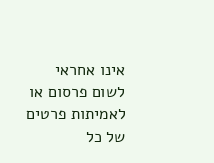אינו אחראי לשום פרסום או לאמיתות פרטים של כל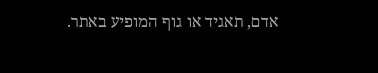אדם, תאגיד או גוף המופיע באתר.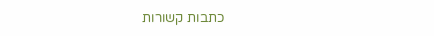כתבות קשורות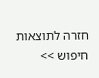חזרה לתוצאות חיפוש >>